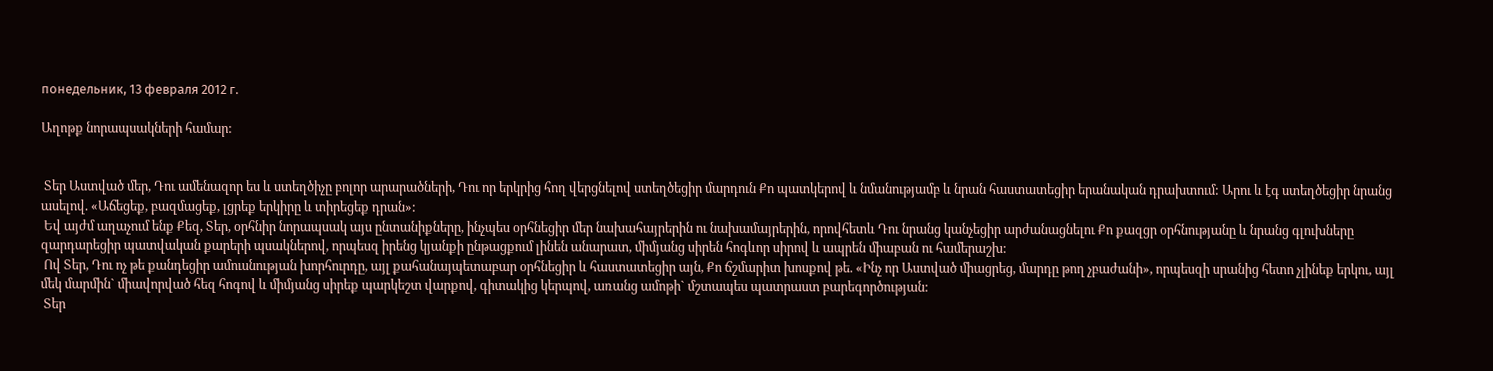понедельник, 13 февраля 2012 г.

Աղոթք նորապսակների համար:


 Տեր Աստված մեր, Դու ամենազոր ես և ստեղծիչը բոլոր արարածների, Դու որ երկրից հող վերցնելով ստեղծեցիր մարդուն Քո պատկերով և նմանությամբ և նրան հաստատեցիր երանական դրախտում: Արու և էգ ստեղծեցիր նրանց ասելով. «Աճեցեք, բազմացեք, լցրեք երկիրը և տիրեցեք դրան»:
 Եվ այժմ աղաչում ենք Քեզ, Տեր, օրհնիր նորապսակ այս ընտանիքները, ինչպես օրհնեցիր մեր նախահայրերին ու նախամայրերին, որովհետև Դու նրանց կանչեցիր արժանացնելու Քո քազցր օրհնությանը և նրանց գլուխները զարդարեցիր պատվական քարերի պսակներով, որպեսզ իրենց կյանքի ընթացքում լինեն անարատ, միմյանց սիրեն հոգևոր սիրով և ապրեն միաբան ու համերաշխ:
 Ով Տեր, Դու ոչ թե քանդեցիր ամուսնության խորհուրդը, այլ քահանայպետաբար օրհնեցիր և հաստատեցիր այն, Քո ճշմարիտ խոսքով թե. «Ինչ որ Աստված միացրեց, մարդը թող չբաժանի», որպեսզի սրանից հետո չլինեք երկու, այլ մեկ մարմին` միավորված հեզ հոգով և միմյանց սիրեք պարկեշտ վարքով, գիտակից կերպով, առանց ամոթի` մշտապես պատրաստ բարեգործության:
 Տեր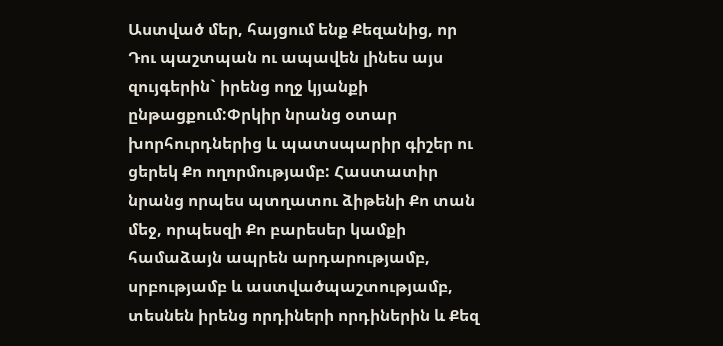Աստված մեր, հայցում ենք Քեզանից, որ Դու պաշտպան ու ապավեն լինես այս զույգերին` իրենց ողջ կյանքի ընթացքում:Փրկիր նրանց օտար խորհուրդներից և պատսպարիր գիշեր ու ցերեկ Քո ողորմությամբ: Հաստատիր նրանց որպես պտղատու ձիթենի Քո տան մեջ, որպեսզի Քո բարեսեր կամքի համաձայն ապրեն արդարությամբ, սրբությամբ և աստվածպաշտությամբ, տեսնեն իրենց որդիների որդիներին և Քեզ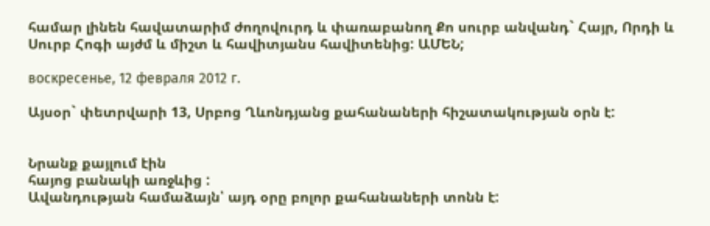համար լինեն հավատարիմ ժողովուրդ և փառաբանող Քո սուրբ անվանդ` Հայր, Որդի և Սուրբ Հոգի այժմ և միշտ և հավիտյանս հավիտենից: ԱՄԵՆ;

воскресенье, 12 февраля 2012 г.

Այսօր` փետրվարի 13, Սրբոց Ղևոնդյանց քահանաների հիշատակության օրն է:


Նրանք քայլում էին
հայոց բանակի առջևից :
Ավանդության համաձայն՝ այդ օրը բոլոր քահանաների տոնն է: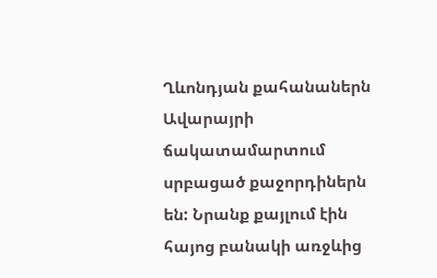Ղևոնդյան քահանաներն Ավարայրի ճակատամարտում սրբացած քաջորդիներն են: Նրանք քայլում էին հայոց բանակի առջևից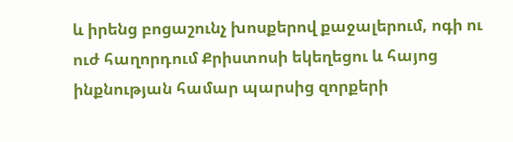և իրենց բոցաշունչ խոսքերով քաջալերում, ոգի ու ուժ հաղորդում Քրիստոսի եկեղեցու և հայոց ինքնության համար պարսից զորքերի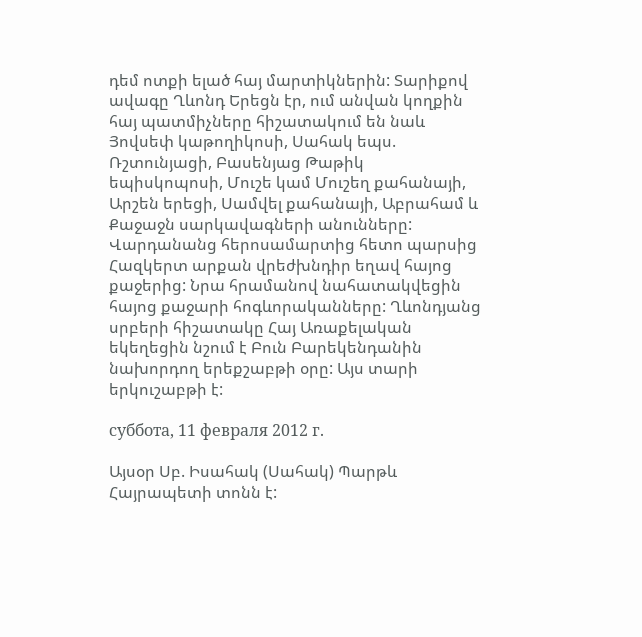դեմ ոտքի ելած հայ մարտիկներին: Տարիքով ավագը Ղևոնդ Երեցն էր, ում անվան կողքին հայ պատմիչները հիշատակում են նաև Յովսեփ կաթողիկոսի, Սահակ եպս. Ռշտունյացի, Բասենյաց Թաթիկ եպիսկոպոսի, Մուշե կամ Մուշեղ քահանայի, Արշեն երեցի, Սամվել քահանայի, Աբրահամ և Քաջաջն սարկավագների անունները: Վարդանանց հերոսամարտից հետո պարսից Հազկերտ արքան վրեժխնդիր եղավ հայոց քաջերից: Նրա հրամանով նահատակվեցին հայոց քաջարի հոգևորականները: Ղևոնդյանց սրբերի հիշատակը Հայ Առաքելական եկեղեցին նշում է Բուն Բարեկենդանին նախորդող երեքշաբթի օրը: Այս տարի երկուշաբթի է:

суббота, 11 февраля 2012 г.

Այսօր Սբ. Իսահակ (Սահակ) Պարթև Հայրապետի տոնն է: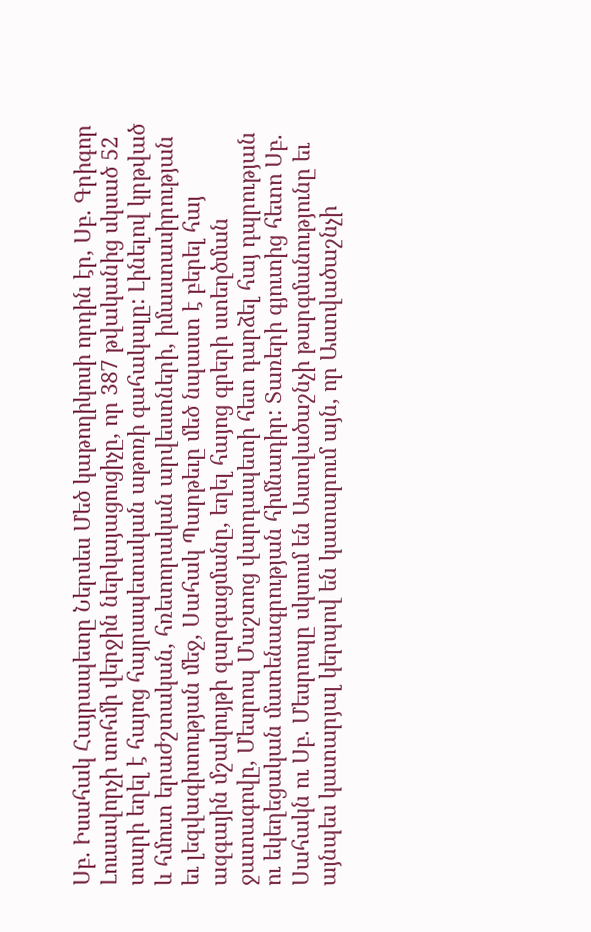Սբ. Իսահակ Հայրապետը Ներսես Մեծ կաթողիկոսի որդին էր, Սբ. Գրիգոր Լուսավորչի տոհմի վերջին ներկայացուցիչը, որ 387 թվականից սկսած 52 տարի եղել է հայոց հայրապետական աթոռի գահակալը: Լինելով կրթված և հմուտ երաժշտական, հռետորական արվեստների, իմաստասիրության եւ լեզվագիտության մեջ, Սահակ Պարթեւը մեծ նպաստ է բերել հայ ազգային մշակույթի զարգացմանը, եղել հայոց գրերի ստեղծման ջատագովը, Մեսրոպ Մաշտոց վարդապետի հետ դարձել հայ դպրության ու եկեղեցական մատենագրության հիմնադիր: Տառերի գյուտից հետո Սբ. Սահակն ու Սբ. Մեսրոպը սկսում են Աստվածաշնչի թարգմանությունը եւ այնպես կատարյալ կերպով են կատարում այն, որ Աստվածաշնչի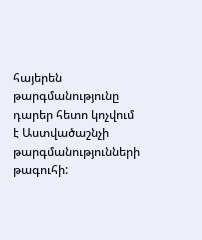հայերեն թարգմանությունը դարեր հետո կոչվում է Աստվածաշնչի թարգմանությունների թագուհի: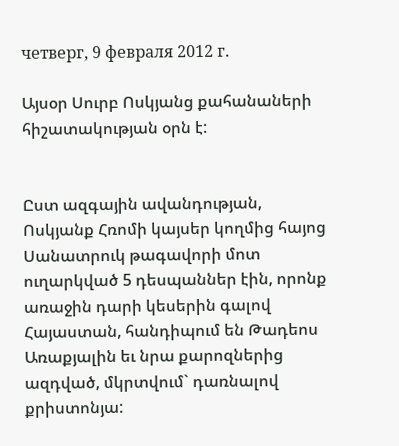четверг, 9 февраля 2012 г.

Այսօր Սուրբ Ոսկյանց քահանաների հիշատակության օրն է:


Ըստ ազգային ավանդության, Ոսկյանք Հռոմի կայսեր կողմից հայոց Սանատրուկ թագավորի մոտ ուղարկված 5 դեսպաններ էին, որոնք առաջին դարի կեսերին գալով Հայաստան, հանդիպում են Թադեոս Առաքյալին եւ նրա քարոզներից ազդված, մկրտվում` դառնալով քրիստոնյա: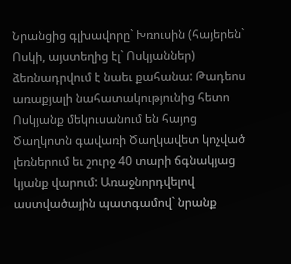Նրանցից գլխավորը` Խռուսին (հայերեն` Ոսկի, այստեղից էլ` Ոսկյաններ) ձեռնադրվում է նաեւ քահանա: Թադեոս առաքյալի նահատակությունից հետո Ոսկյանք մեկուսանում են հայոց Ծաղկոտն գավառի Ծաղկավետ կոչված լեռներում եւ շուրջ 40 տարի ճգնակյաց կյանք վարում: Առաջնորդվելով աստվածային պատգամով` նրանք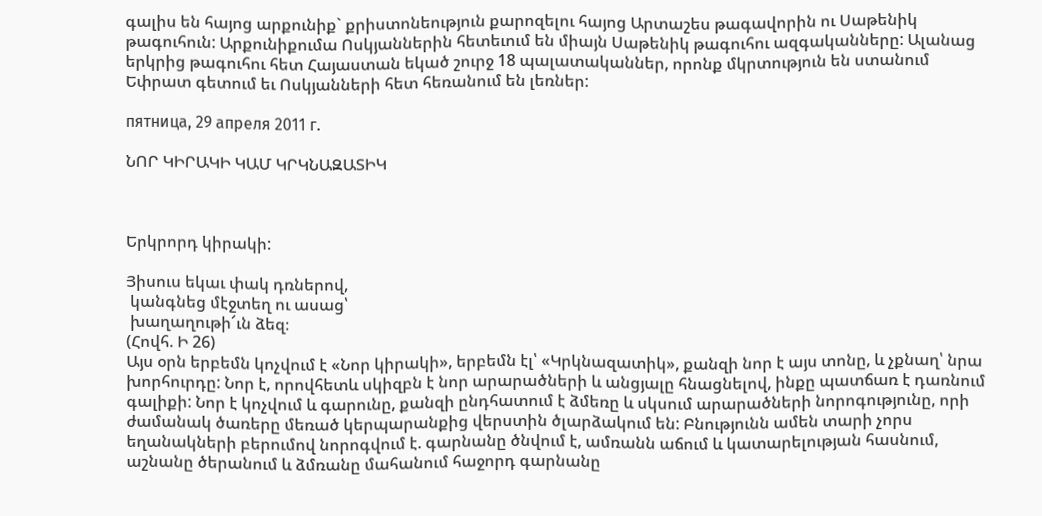գալիս են հայոց արքունիք` քրիստոնեություն քարոզելու հայոց Արտաշես թագավորին ու Սաթենիկ թագուհուն: Արքունիքումա Ոսկյաններին հետեւում են միայն Սաթենիկ թագուհու ազգականները: Ալանաց երկրից թագուհու հետ Հայաստան եկած շուրջ 18 պալատականներ, որոնք մկրտություն են ստանում Եփրատ գետում եւ Ոսկյանների հետ հեռանում են լեռներ:

пятница, 29 апреля 2011 г.

ՆՈՐ ԿԻՐԱԿԻ ԿԱՄ ԿՐԿՆԱԶԱՏԻԿ



Երկրորդ կիրակի:

Յիսուս եկաւ փակ դռներով,
 կանգնեց մէջտեղ ու ասաց՝
 խաղաղութի՜ւն ձեզ։
(Հովհ. Ի 26)
Այս օրն երբեմն կոչվում է «Նոր կիրակի», երբեմն էլ՝ «Կրկնազատիկ», քանզի նոր է այս տոնը, և չքնաղ՝ նրա խորհուրդը: Նոր է, որովհետև սկիզբն է նոր արարածների և անցյալը հնացնելով, ինքը պատճառ է դառնում գալիքի: Նոր է կոչվում և գարունը, քանզի ընդհատում է ձմեռը և սկսում արարածների նորոգությունը, որի ժամանակ ծառերը մեռած կերպարանքից վերստին ծլարձակում են: Բնությունն ամեն տարի չորս եղանակների բերումով նորոգվում է. գարնանը ծնվում է, ամռանն աճում և կատարելության հասնում, աշնանը ծերանում և ձմռանը մահանում հաջորդ գարնանը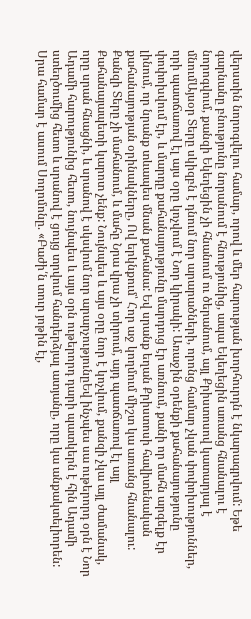վերստին նորոգվելու համար, որով և մեր հարության խորհուրդն է նկարագրվում: Եթե գարնանը բնությունը նորանում է հնությունից, ապա Եկեղեցին առանց հնանալու է նորոգվում, քանզի Եկեղեցին չի հնանում ու ծերանում, այլ Քրիստոսով կատարյալ է մնումԱյսօր Տերը սկիզբն է դնում նոր արարածների, որոնց համար չկան փոփոխություններ, որի պատճառով էլ այս օրը կոչվում է Նոր կիրակի: Առաջին օրենքի քահանայությունը փոփոխվում էր, և մարդը քահանայությունը մարդուց էր առնում, քանի որ մահն արգելք էր լինում, որ նրանք տևապես մնան քահանա: Եվ սրանք եղան Քրիստոսի հավիտենական քահանայության օրինակները, Ով երկնքում՝ Հոր աջ կողմում միշտ կա առանց հնանալու: Քանզի Տերը չի մահանում, և մահը Նրա վրա չի տիրում, այդ պատճառով էլ այլ Քահանայապետի կարոտ չենք: Նույնպես և այս օրը նոր է կոչվում, քանզի չկա այլ ժամանակ, որը սրան հնացնի, և սրանով է սկսվում նոր արարչությունըԵվ ինչպես սա ութերորդ օրն է Նոր Ադամի հարությունից հետո, նույնպես և այս օրն ութերորդ դարի պատկերն է հին Ադամի ստեղծումից հետո և սրանով է ցույց տրվում հանդերձյալ ատյանը, որը կա անքակտելիորեն: Սրա համար է ասում Սողոմոնը. «Բաժի՛ն տուր յոթին էլ,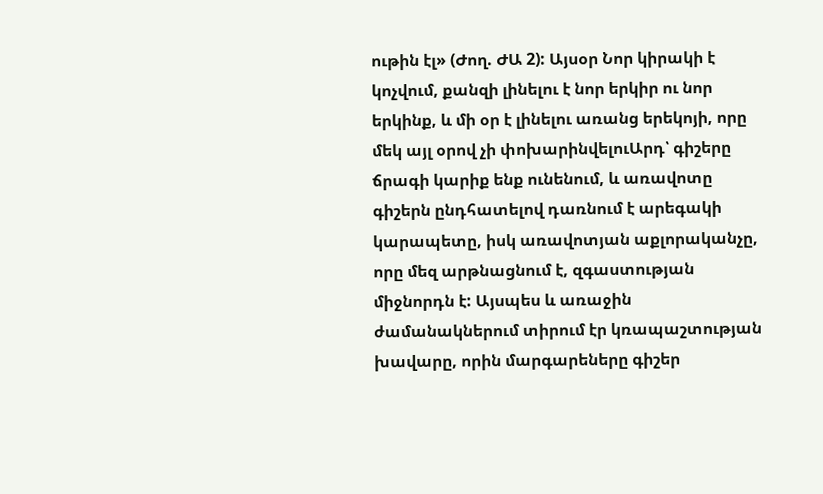ութին էլ» (Ժող. ԺԱ 2): Այսօր Նոր կիրակի է կոչվում, քանզի լինելու է նոր երկիր ու նոր երկինք, և մի օր է լինելու առանց երեկոյի, որը մեկ այլ օրով չի փոխարինվելուԱրդ՝ գիշերը ճրագի կարիք ենք ունենում, և առավոտը գիշերն ընդհատելով դառնում է արեգակի կարապետը, իսկ առավոտյան աքլորականչը, որը մեզ արթնացնում է, զգաստության միջնորդն է: Այսպես և առաջին ժամանակներում տիրում էր կռապաշտության խավարը, որին մարգարեները գիշեր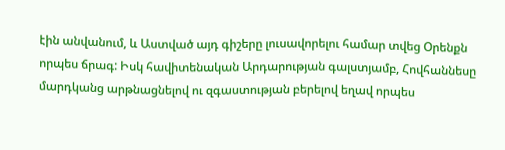էին անվանում, և Աստված այդ գիշերը լուսավորելու համար տվեց Օրենքն որպես ճրագ: Իսկ հավիտենական Արդարության գալստյամբ, Հովհաննեսը մարդկանց արթնացնելով ու զգաստության բերելով եղավ որպես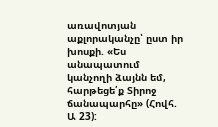առավոտյան աքլորականչը՝ ըստ իր խոսքի. «Ես անապատում կանչողի ձայնն եմ, հարթեցե՛ք Տիրոջ ճանապարհը» (Հովհ. Ա 23):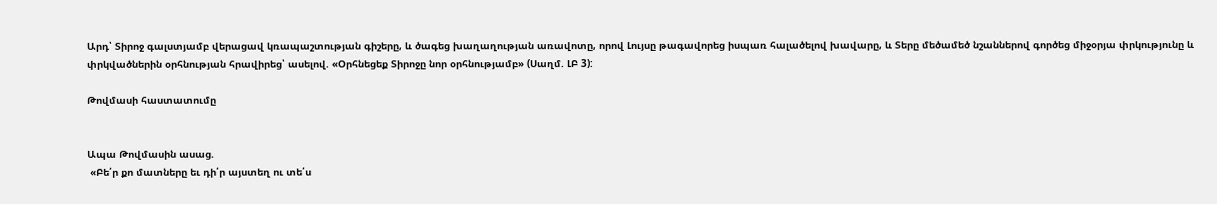Արդ՝ Տիրոջ գալստյամբ վերացավ կռապաշտության գիշերը, և ծագեց խաղաղության առավոտը, որով Լույսը թագավորեց իսպառ հալածելով խավարը, և Տերը մեծամեծ նշաններով գործեց միջօրյա փրկությունը և փրկվածներին օրհնության հրավիրեց՝ ասելով. «Օրհնեցեք Տիրոջը նոր օրհնությամբ» (Սաղմ. ԼԲ 3):

Թովմասի հաստատումը


Ապա Թովմասին ասաց.
 «Բե՛ր քո մատները եւ դի՛ր այստեղ ու տե՛ս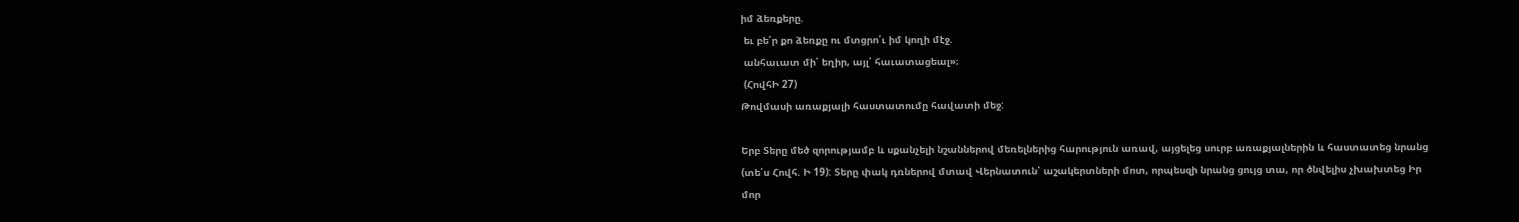իմ ձեռքերը.
 եւ բե՛ր քո ձեռքը ու մտցրո՛ւ իմ կողի մէջ.
 անհաւատ մի՛ եղիր, այլ՝ հաւատացեալ»։
 (ՀովհԻ 27)
Թովմասի առաքյալի հաստատումը հավատի մեջ:

Երբ Տերը մեծ զորությամբ և սքանչելի նշաններով մեռելներից հարություն առավ, այցելեց սուրբ առաքյալներին և հաստատեց նրանց (տե՛ս Հովհ. Ի 19): Տերը փակ դռներով մտավ Վերնատուն՝ աշակերտների մոտ, որպեսզի նրանց ցույց տա, որ ծնվելիս չխախտեց Իր մոր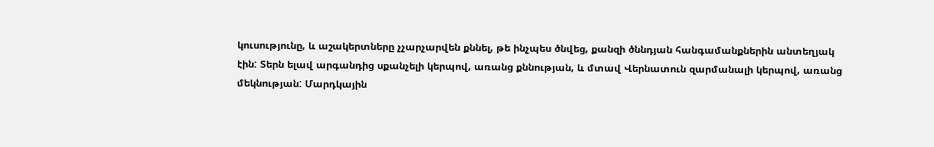կուսությունը, և աշակերտները չչարչարվեն քննել, թե ինչպես ծնվեց, քանզի ծննդյան հանգամանքներին անտեղյակ էին: Տերն ելավ արգանդից սքանչելի կերպով, առանց քննության, և մտավ Վերնատուն զարմանալի կերպով, առանց մեկնության: Մարդկային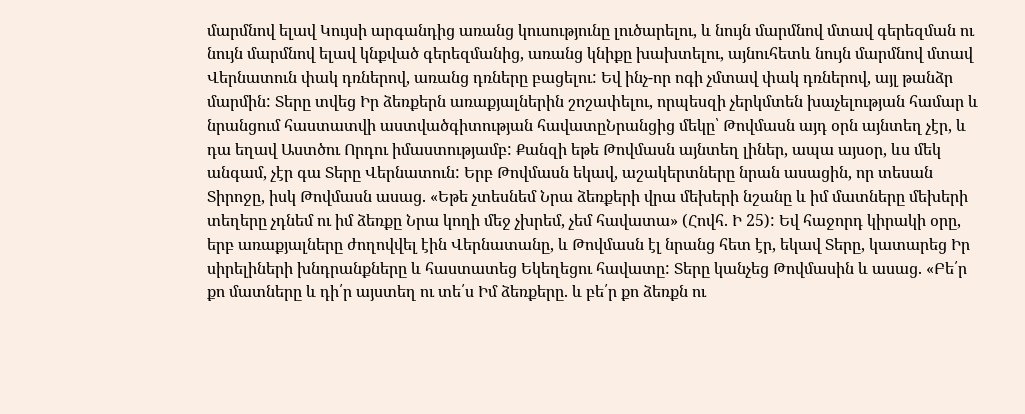մարմնով ելավ Կույսի արգանդից առանց կուսությունը լուծարելու, և նույն մարմնով մտավ գերեզման ու նույն մարմնով ելավ կնքված գերեզմանից, առանց կնիքը խախտելու, այնուհետև նույն մարմնով մտավ Վերնատուն փակ դռներով, առանց դռները բացելու: Եվ ինչ-որ ոգի չմտավ փակ դռներով, այլ թանձր մարմին: Տերը տվեց Իր ձեռքերն առաքյալներին շոշափելու, որպեսզի չերկմտեն խաչելության համար և նրանցում հաստատվի աստվածգիտության հավատըՆրանցից մեկը՝ Թովմասն այդ օրն այնտեղ չէր, և դա եղավ Աստծու Որդու իմաստությամբ: Քանզի եթե Թովմասն այնտեղ լիներ, ապա այսօր, ևս մեկ անգամ, չէր գա Տերը Վերնատուն: Երբ Թովմասն եկավ, աշակերտները նրան ասացին, որ տեսան Տիրոջը, իսկ Թովմասն ասաց. «Եթե չտեսնեմ Նրա ձեռքերի վրա մեխերի նշանը և իմ մատները մեխերի տեղերը չդնեմ ու իմ ձեռքը Նրա կողի մեջ չխրեմ, չեմ հավատա» (Հովհ. Ի 25): Եվ հաջորդ կիրակի օրը, երբ առաքյալները ժողովվել էին Վերնատանը, և Թովմասն էլ նրանց հետ էր, եկավ Տերը, կատարեց Իր սիրելիների խնդրանքները և հաստատեց Եկեղեցու հավատը: Տերը կանչեց Թովմասին և ասաց. «Բե՛ր քո մատները և դի՛ր այստեղ ու տե՛ս Իմ ձեռքերը. և բե՛ր քո ձեռքն ու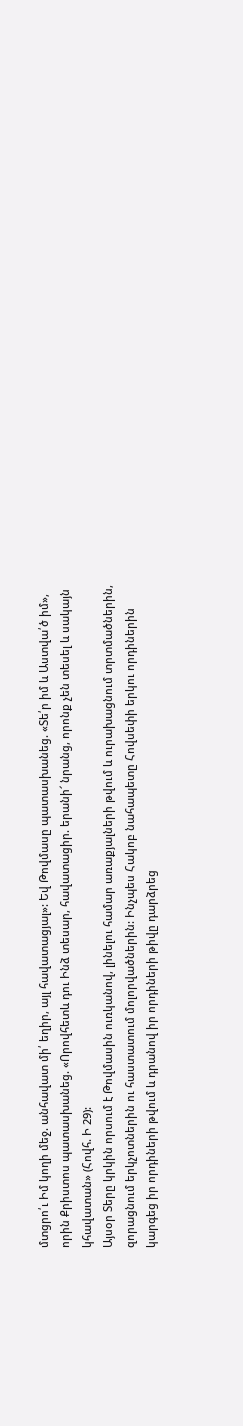մտցրո՛ւ Իմ կողի մեջ. անհավատ մի՛ եղիր, այլ հավատացյալ»: Եվ Թովմասը պատասխանեց. «Տե՛ր իմ և Աստվա՛ծ իմ», որին Քրիստոս պատասխանեց. «Որովհետև դու Ինձ տեսար, հավատացիր. երանի՜ նրանց, որոնք չեն տեսել և սակայն կհավատան» (Հովհ. Ի 29):
Այսօր Տերը կրկին որսում է Թովմասին ուռկանով, լինելու համար առաքյալների թվում և ուրախացնում տրտմածներին, զորացնում երկչոտներին ու հաստատում մոլորվածներին: Ինչպես Հակոբ նահապետը Հովսեփի երկու որդիներին կարգեց իր որդիների թվում և դրանով իր որդիների թիվը դարձրեց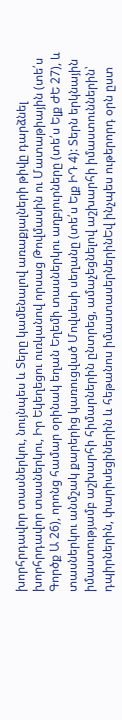խորհրդավոր տասներկու, նույնպես և Տերը կամենալով առաքյալների թիվը դարձնել խորհրդավոր տասներկու, Իր Եկեղեցու ուռկանով որսաց Թովմասին ու Մատաթիային (տե՛ս Գործք Ա 26), որոնց համար օրինակ եղան Եղեմի տասներկու աղբյուրները (տե՛ս Ելք ԺԵ 27), և տասներկու անմշակ քարերից կառուցված Մովսեսի սեղանը (տե՛ս Ելք ԻԴ 4): Տերն երկնային իմաստությամբ աշխարհի հիմարներին ընտրեց, ամաչեցնելով աշխարհի իմաստուններին՝ դպիրներին, փարիսեցիներին և հեթանոս իմաստասերներինԵվ ինչպես ութերորդ օրն ըստ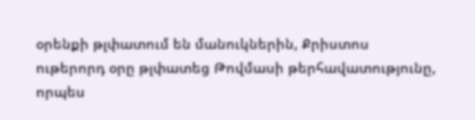օրենքի թլփատում են մանուկներին, Քրիստոս ութերորդ օրը թլփատեց Թովմասի թերհավատությունը, որպես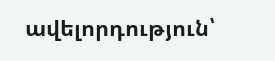ավելորդություն՝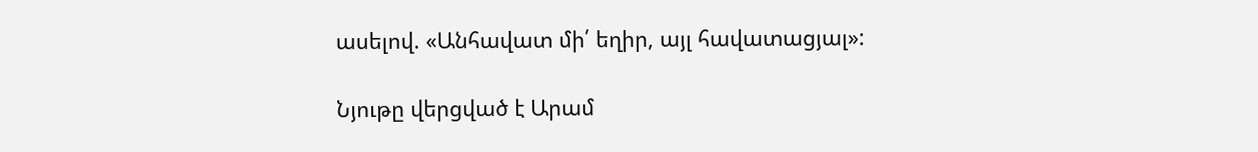ասելով. «Անհավատ մի՛ եղիր, այլ հավատացյալ»:

Նյութը վերցված է Արամ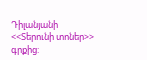Դիլանյանի <<Տերունի տոներ>> գրքից: